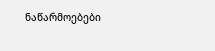ნაწარმოებები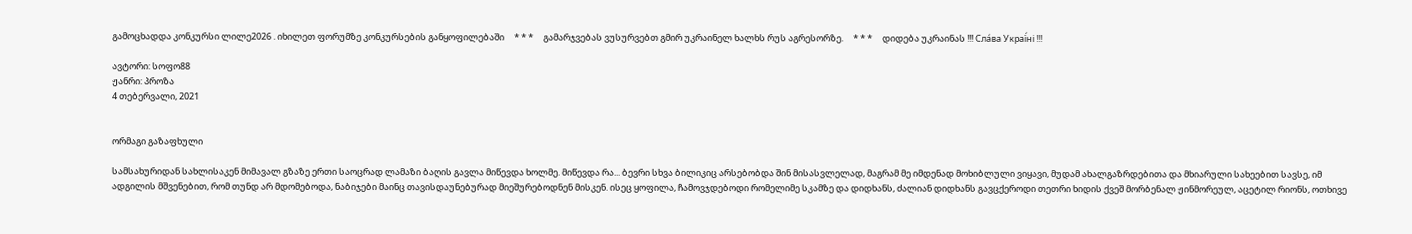გამოცხადდა კონკურსი ლილე2026 . იხილეთ ფორუმზე კონკურსების განყოფილებაში     * * *     გამარჯვებას ვუსურვებთ გმირ უკრაინელ ხალხს რუს აგრესორზე.     * * *     დიდება უკრაინას !!! Сла́ва Украї́ні !!!

ავტორი: სოფო88
ჟანრი: პროზა
4 თებერვალი, 2021


ორმაგი გაზაფხული

სამსახურიდან სახლისაკენ მიმავალ გზაზე ერთი საოცრად ლამაზი ბაღის გავლა მიწევდა ხოლმე. მიწევდა რა... ბევრი სხვა ბილიკიც არსებობდა შინ მისასვლელად, მაგრამ მე იმდენად მოხიბლული ვიყავი, მუდამ ახალგაზრდებითა და მხიარული სახეებით სავსე, იმ ადგილის მშვენებით, რომ თუნდ არ მდომებოდა, ნაბიჯები მაინც თავისდაუნებურად მიეშურებოდნენ მისკენ. ისეც ყოფილა, ჩამოვჯდებოდი რომელიმე სკამზე და დიდხანს, ძალიან დიდხანს გავცქეროდი თეთრი ხიდის ქვეშ მორბენალ ჟინმორეულ, აცეტილ რიონს, ოთხივე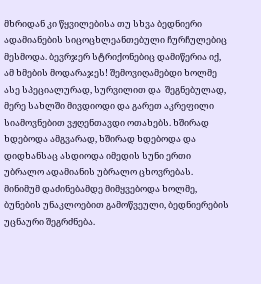მხრიდან კი წყვილებისა თუ სხვა ბედნიერი ადამიანების სიცოცხლეანთებული ჩურჩულებიც მესმოდა. ბევრჯერ სტრიქონებიც დამიწერია იქ, ამ ხმების მოდარაჯეს! შემოვიღამებდი ხოლმე ასე სპეციალურად, სურვილით და  შეგნებულად, მერე სახლში მივდიოდი და გარეთ აკრეფილი სიამოვნებით ვჟღენთავდი ოთახებს. ხშირად ხდებოდა ამგვარად, ხშირად ხდებოდა და დიდხანსაც ასდიოდა იმედის სუნი ერთი უბრალო ადამიანის უბრალო ცხოვრებას. მინიმუმ დაძინებამდე მიმყვებოდა ხოლმე, ბუნების უნაკლოებით გამოწვეული, ბედნიერების უცნაური შეგრძნება.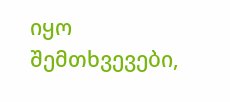იყო შემთხვევები,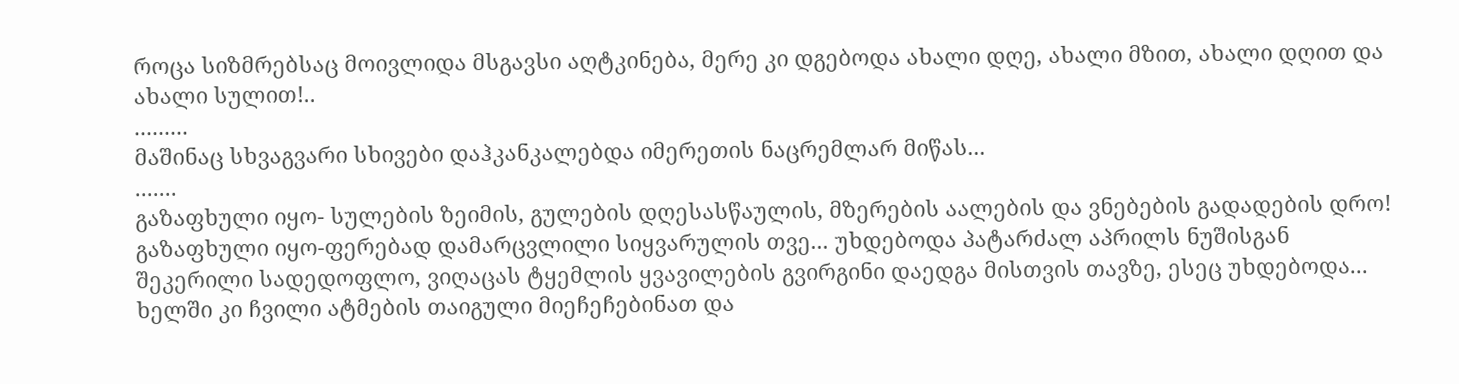როცა სიზმრებსაც მოივლიდა მსგავსი აღტკინება, მერე კი დგებოდა ახალი დღე, ახალი მზით, ახალი დღით და ახალი სულით!..
.........
მაშინაც სხვაგვარი სხივები დაჰკანკალებდა იმერეთის ნაცრემლარ მიწას...
.......
გაზაფხული იყო- სულების ზეიმის, გულების დღესასწაულის, მზერების აალების და ვნებების გადადების დრო! გაზაფხული იყო-ფერებად დამარცვლილი სიყვარულის თვე... უხდებოდა პატარძალ აპრილს ნუშისგან შეკერილი სადედოფლო, ვიღაცას ტყემლის ყვავილების გვირგინი დაედგა მისთვის თავზე, ესეც უხდებოდა... ხელში კი ჩვილი ატმების თაიგული მიეჩეჩებინათ და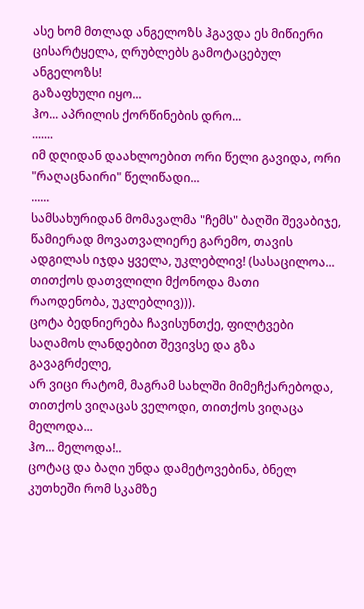ასე ხომ მთლად ანგელოზს ჰგავდა ეს მიწიერი ცისარტყელა, ღრუბლებს გამოტაცებულ ანგელოზს!
გაზაფხული იყო...
ჰო... აპრილის ქორწინების დრო...
.......
იმ დღიდან დაახლოებით ორი წელი გავიდა, ორი "რაღაცნაირი" წელიწადი...
......
სამსახურიდან მომავალმა "ჩემს" ბაღში შევაბიჯე, წამიერად მოვათვალიერე გარემო, თავის ადგილას იჯდა ყველა, უკლებლივ! (სასაცილოა... თითქოს დათვლილი მქონოდა მათი რაოდენობა, უკლებლივ))).
ცოტა ბედნიერება ჩავისუნთქე, ფილტვები საღამოს ლანდებით შევივსე და გზა გავაგრძელე,
არ ვიცი რატომ, მაგრამ სახლში მიმეჩქარებოდა, თითქოს ვიღაცას ველოდი, თითქოს ვიღაცა მელოდა...
ჰო... მელოდა!..
ცოტაც და ბაღი უნდა დამეტოვებინა, ბნელ კუთხეში რომ სკამზე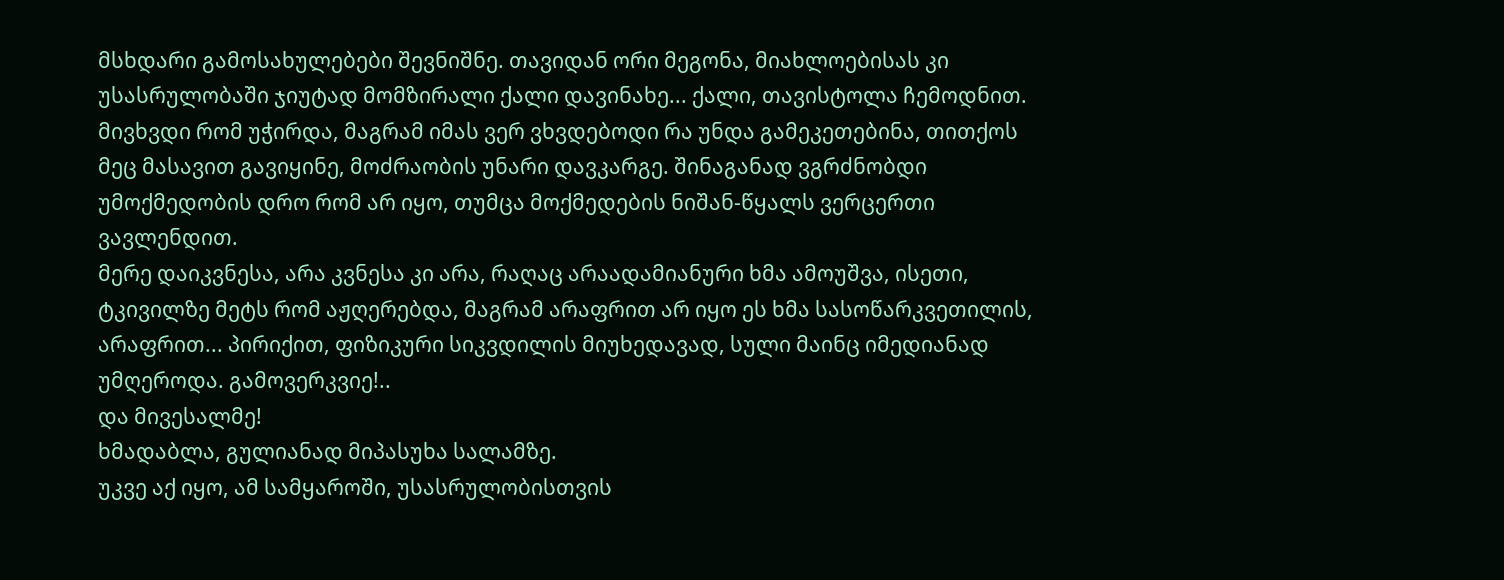მსხდარი გამოსახულებები შევნიშნე. თავიდან ორი მეგონა, მიახლოებისას კი უსასრულობაში ჯიუტად მომზირალი ქალი დავინახე... ქალი, თავისტოლა ჩემოდნით.
მივხვდი რომ უჭირდა, მაგრამ იმას ვერ ვხვდებოდი რა უნდა გამეკეთებინა, თითქოს მეც მასავით გავიყინე, მოძრაობის უნარი დავკარგე. შინაგანად ვგრძნობდი უმოქმედობის დრო რომ არ იყო, თუმცა მოქმედების ნიშან-წყალს ვერცერთი ვავლენდით.
მერე დაიკვნესა, არა კვნესა კი არა, რაღაც არაადამიანური ხმა ამოუშვა, ისეთი, ტკივილზე მეტს რომ აჟღერებდა, მაგრამ არაფრით არ იყო ეს ხმა სასოწარკვეთილის, არაფრით... პირიქით, ფიზიკური სიკვდილის მიუხედავად, სული მაინც იმედიანად უმღეროდა. გამოვერკვიე!..
და მივესალმე!
ხმადაბლა, გულიანად მიპასუხა სალამზე.
უკვე აქ იყო, ამ სამყაროში, უსასრულობისთვის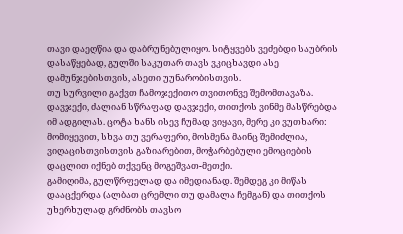თავი დაეღწია და დაბრუნებულიყო. სიტყვებს ვეძებდი საუბრის დასაწყებად, გულში საკუთარ თავს ვკიცხავდი ასე დამუნჯებისთვის, ასეთი უუნარობისთვის.
თუ სურვილი გაქვთ ჩამოჯექითო თვითონვე შემომთავაზა. დავჯექი, ძალიან სწრაფად დავჯექი, თითქოს ვინმე მასწრებდა იმ ადგილას. ცოტა ხანს ისევ ჩუმად ვიყავი, მერე კი ვუთხარი:  მომიყევით, სხვა თუ ვერაფერი, მოსმენა მაინც შემიძლია, ვიღაცისთვისთვის გაზიარებით, მოჭარბებული ემოციების დაცლით იქნებ თქვენც მოგეშვათ-მეთქი.
გამიღიმა, გულწრფელად და იმედიანად. შემდეგ კი მიწას დააცქერდა (ალბათ ცრემლი თუ დამალა ჩემგან) და თითქოს უხერხულად გრძნობს თავსო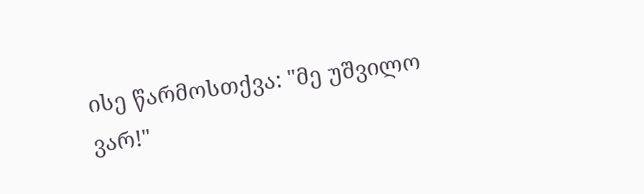ისე წარმოსთქვა: "მე უშვილო ვარ!"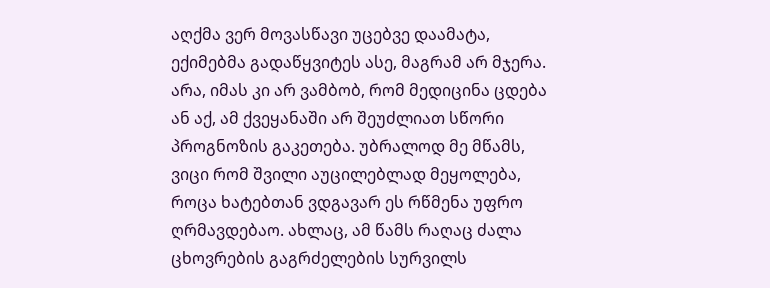აღქმა ვერ მოვასწავი უცებვე დაამატა, ექიმებმა გადაწყვიტეს ასე, მაგრამ არ მჯერა. არა, იმას კი არ ვამბობ, რომ მედიცინა ცდება ან აქ, ამ ქვეყანაში არ შეუძლიათ სწორი პროგნოზის გაკეთება. უბრალოდ მე მწამს, ვიცი რომ შვილი აუცილებლად მეყოლება, როცა ხატებთან ვდგავარ ეს რწმენა უფრო ღრმავდებაო. ახლაც, ამ წამს რაღაც ძალა ცხოვრების გაგრძელების სურვილს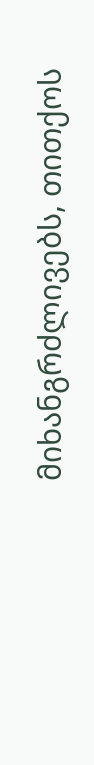მიხანგრძლივებს, თითქოს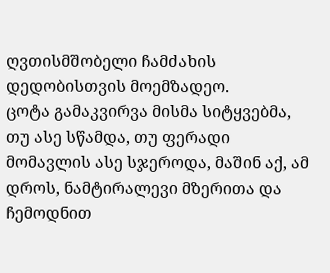ღვთისმშობელი ჩამძახის დედობისთვის მოემზადეო.
ცოტა გამაკვირვა მისმა სიტყვებმა, თუ ასე სწამდა, თუ ფერადი მომავლის ასე სჯეროდა, მაშინ აქ, ამ დროს, ნამტირალევი მზერითა და ჩემოდნით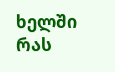ხელში რას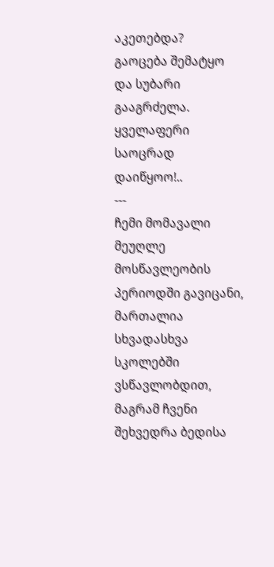აკეთებდა?
გაოცება შემატყო და სუბარი გააგრძელა. ყველაფერი საოცრად დაიწყოო!..
---
ჩემი მომავალი მეუღლე მოსწავლეობის პერიოდში გავიცანი, მართალია სხვადასხვა სკოლებში ვსწავლობდით, მაგრამ ჩვენი შეხვედრა ბედისა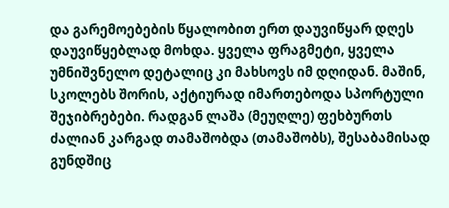და გარემოებების წყალობით ერთ დაუვიწყარ დღეს დაუვიწყებლად მოხდა. ყველა ფრაგმეტი, ყველა უმნიშვნელო დეტალიც კი მახსოვს იმ დღიდან. მაშინ, სკოლებს შორის, აქტიურად იმართებოდა სპორტული შეჯიბრებები. რადგან ლაშა (მეუღლე) ფეხბურთს ძალიან კარგად თამაშობდა (თამაშობს), შესაბამისად გუნდშიც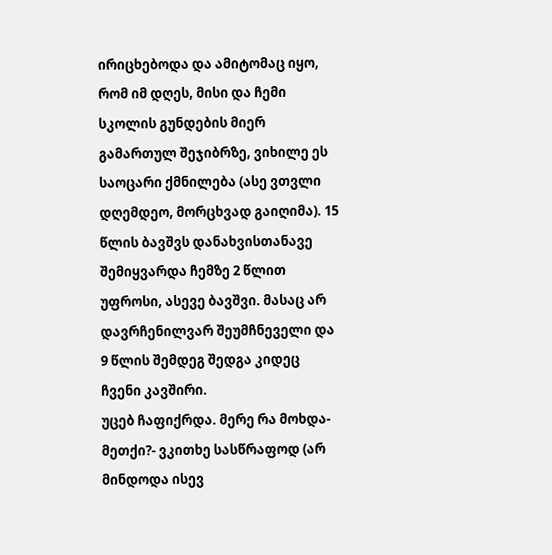ირიცხებოდა და ამიტომაც იყო, რომ იმ დღეს, მისი და ჩემი სკოლის გუნდების მიერ გამართულ შეჯიბრზე, ვიხილე ეს საოცარი ქმნილება (ასე ვთვლი დღემდეო, მორცხვად გაიღიმა). 15 წლის ბავშვს დანახვისთანავე შემიყვარდა ჩემზე 2 წლით უფროსი, ასევე ბავშვი. მასაც არ დავრჩენილვარ შეუმჩნეველი და 9 წლის შემდეგ შედგა კიდეც ჩვენი კავშირი.
უცებ ჩაფიქრდა. მერე რა მოხდა-მეთქი?- ვკითხე სასწრაფოდ (არ მინდოდა ისევ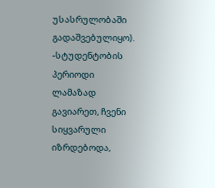უსასრულობაში გადაშვებულიყო).
-სტუდენტობის პერიოდი ლამაზად გავიარეთ, ჩვენი სიყვარული იზრდებოდა,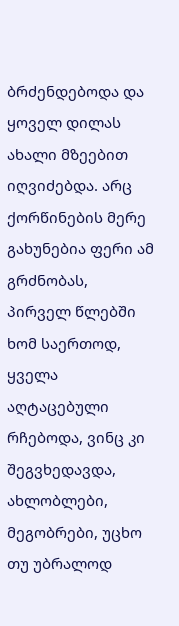ბრძენდებოდა და ყოველ დილას ახალი მზეებით იღვიძებდა. არც ქორწინების მერე გახუნებია ფერი ამ გრძნობას, პირველ წლებში ხომ საერთოდ, ყველა აღტაცებული რჩებოდა, ვინც კი შეგვხედავდა, ახლობლები, მეგობრები, უცხო თუ უბრალოდ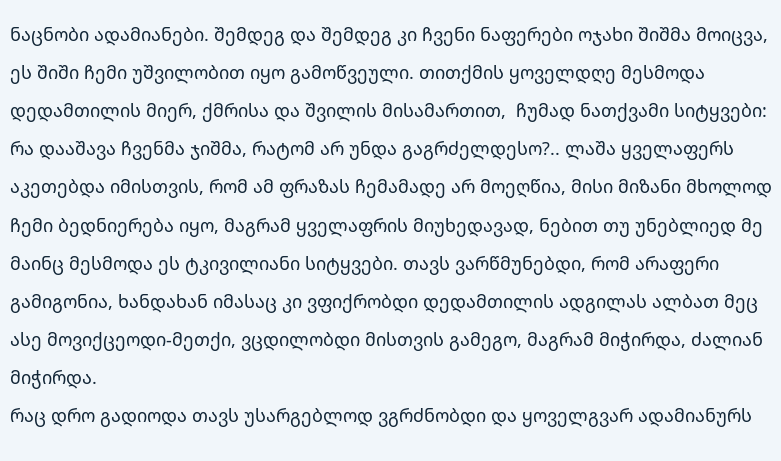ნაცნობი ადამიანები. შემდეგ და შემდეგ კი ჩვენი ნაფერები ოჯახი შიშმა მოიცვა, ეს შიში ჩემი უშვილობით იყო გამოწვეული. თითქმის ყოველდღე მესმოდა დედამთილის მიერ, ქმრისა და შვილის მისამართით,  ჩუმად ნათქვამი სიტყვები: რა დააშავა ჩვენმა ჯიშმა, რატომ არ უნდა გაგრძელდესო?.. ლაშა ყველაფერს აკეთებდა იმისთვის, რომ ამ ფრაზას ჩემამადე არ მოეღწია, მისი მიზანი მხოლოდ ჩემი ბედნიერება იყო, მაგრამ ყველაფრის მიუხედავად, ნებით თუ უნებლიედ მე მაინც მესმოდა ეს ტკივილიანი სიტყვები. თავს ვარწმუნებდი, რომ არაფერი გამიგონია, ხანდახან იმასაც კი ვფიქრობდი დედამთილის ადგილას ალბათ მეც ასე მოვიქცეოდი-მეთქი, ვცდილობდი მისთვის გამეგო, მაგრამ მიჭირდა, ძალიან მიჭირდა.
რაც დრო გადიოდა თავს უსარგებლოდ ვგრძნობდი და ყოველგვარ ადამიანურს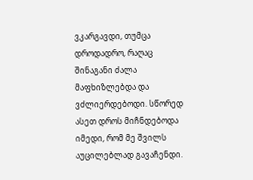ვკარგავდი, თუმცა დროდადრო, რაღაც შინაგანი ძალა მაფხიზლებდა და ვძლიერდებოდი. სწორედ ასეთ დროს მიჩნდებოდა იმედი, რომ მე შვილს აუცილებლად გავაჩენდი.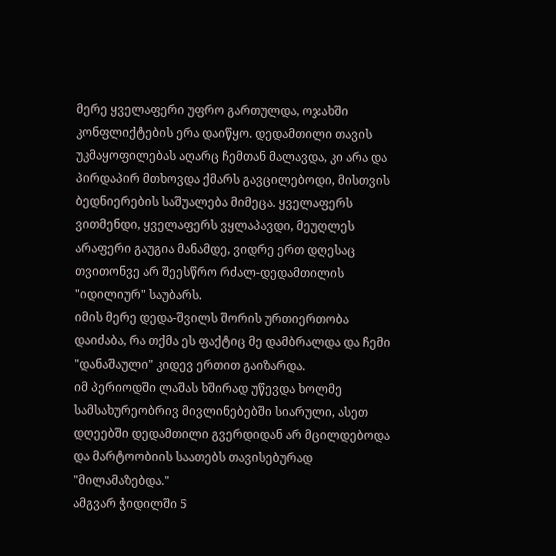მერე ყველაფერი უფრო გართულდა, ოჯახში კონფლიქტების ერა დაიწყო. დედამთილი თავის უკმაყოფილებას აღარც ჩემთან მალავდა, კი არა და პირდაპირ მთხოვდა ქმარს გავცილებოდი, მისთვის ბედნიერების საშუალება მიმეცა. ყველაფერს ვითმენდი, ყველაფერს ვყლაპავდი, მეუღლეს არაფერი გაუგია მანამდე, ვიდრე ერთ დღესაც თვითონვე არ შეესწრო რძალ-დედამთილის "იდილიურ" საუბარს.
იმის მერე დედა-შვილს შორის ურთიერთობა დაიძაბა, რა თქმა ეს ფაქტიც მე დამბრალდა და ჩემი "დანაშაული" კიდევ ერთით გაიზარდა.
იმ პერიოდში ლაშას ხშირად უწევდა ხოლმე სამსახურეობრივ მივლინებებში სიარული, ასეთ დღეებში დედამთილი გვერდიდან არ მცილდებოდა და მარტოობიის საათებს თავისებურად "მილამაზებდა."
ამგვარ ჭიდილში 5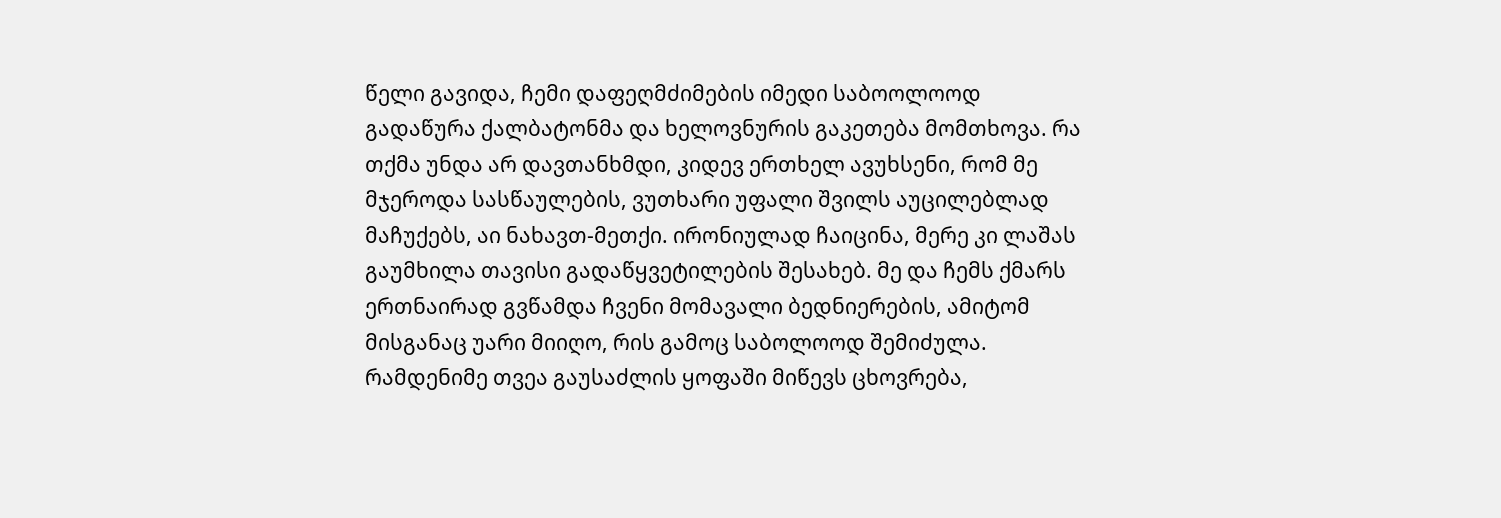წელი გავიდა, ჩემი დაფეღმძიმების იმედი საბოოლოოდ გადაწურა ქალბატონმა და ხელოვნურის გაკეთება მომთხოვა. რა თქმა უნდა არ დავთანხმდი, კიდევ ერთხელ ავუხსენი, რომ მე მჯეროდა სასწაულების, ვუთხარი უფალი შვილს აუცილებლად მაჩუქებს, აი ნახავთ-მეთქი. ირონიულად ჩაიცინა, მერე კი ლაშას გაუმხილა თავისი გადაწყვეტილების შესახებ. მე და ჩემს ქმარს ერთნაირად გვწამდა ჩვენი მომავალი ბედნიერების, ამიტომ მისგანაც უარი მიიღო, რის გამოც საბოლოოდ შემიძულა.
რამდენიმე თვეა გაუსაძლის ყოფაში მიწევს ცხოვრება,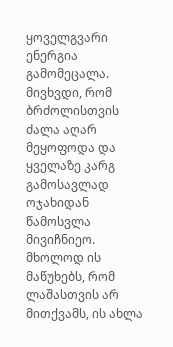ყოველგვარი ენერგია გამომეცალა. მივხვდი, რომ ბრძოლისთვის ძალა აღარ მეყოფოდა და ყველაზე კარგ გამოსავლად ოჯახიდან წამოსვლა მივიჩნიეო. მხოლოდ ის მაწუხებს, რომ ლაშასთვის არ მითქვამს, ის ახლა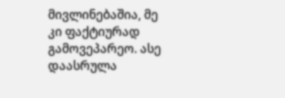მივლინებაშია, მე კი ფაქტიურად გამოვეპარეო. ასე დაასრულა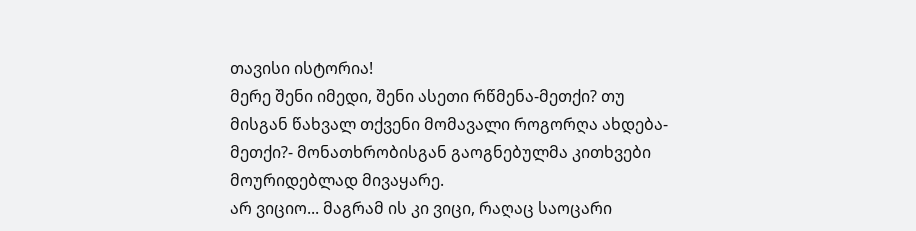თავისი ისტორია!
მერე შენი იმედი, შენი ასეთი რწმენა-მეთქი? თუ მისგან წახვალ თქვენი მომავალი როგორღა ახდება-მეთქი?- მონათხრობისგან გაოგნებულმა კითხვები მოურიდებლად მივაყარე.
არ ვიციო... მაგრამ ის კი ვიცი, რაღაც საოცარი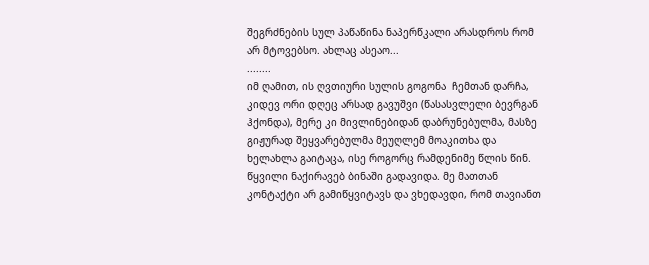შეგრძნების სულ პაწაწინა ნაპერწკალი არასდროს რომ არ მტოვებსო. ახლაც ასეაო...
........
იმ ღამით, ის ღვთიური სულის გოგონა  ჩემთან დარჩა, კიდევ ორი დღეც არსად გავუშვი (წასასვლელი ბევრგან ჰქონდა), მერე კი მივლინებიდან დაბრუნებულმა, მასზე გიჟურად შეყვარებულმა მეუღლემ მოაკითხა და ხელახლა გაიტაცა, ისე როგორც რამდენიმე წლის წინ. წყვილი ნაქირავებ ბინაში გადავიდა. მე მათთან კონტაქტი არ გამიწყვიტავს და ვხედავდი, რომ თავიანთ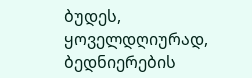ბუდეს, ყოველდღიურად, ბედნიერების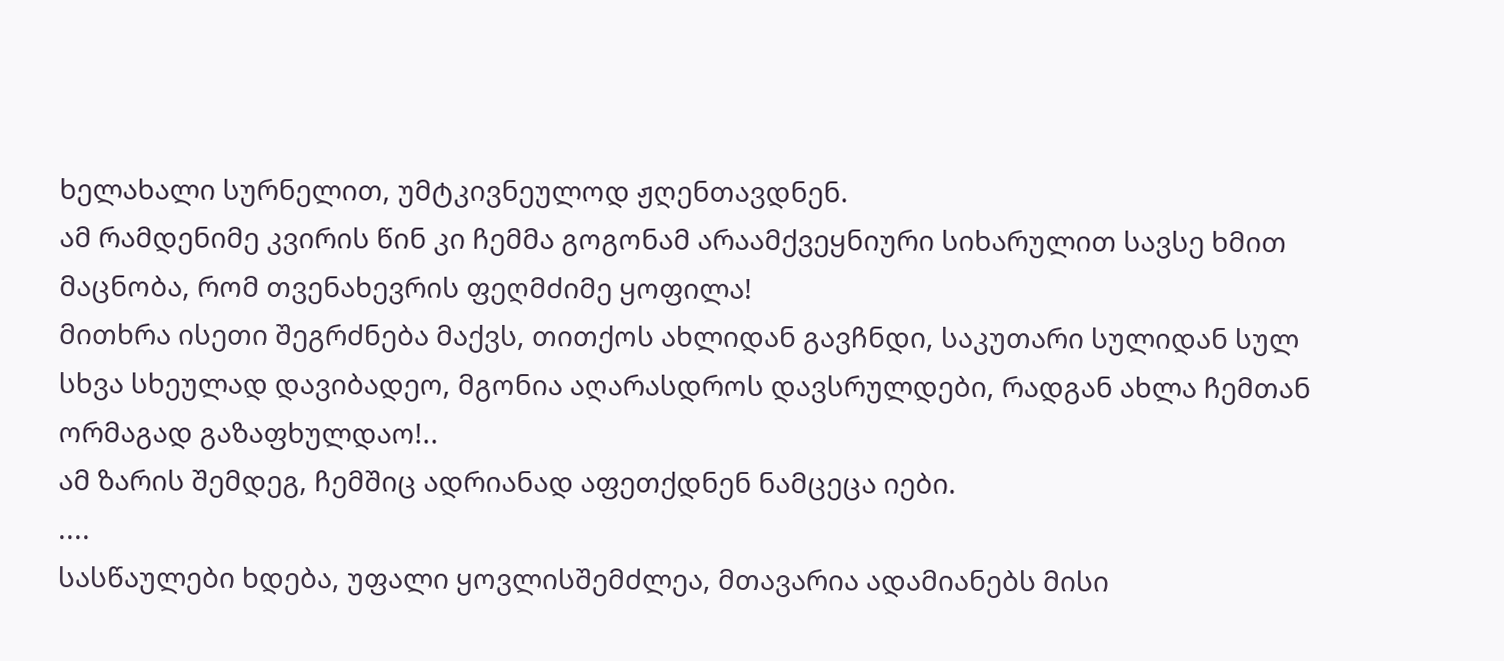ხელახალი სურნელით, უმტკივნეულოდ ჟღენთავდნენ.
ამ რამდენიმე კვირის წინ კი ჩემმა გოგონამ არაამქვეყნიური სიხარულით სავსე ხმით მაცნობა, რომ თვენახევრის ფეღმძიმე ყოფილა!
მითხრა ისეთი შეგრძნება მაქვს, თითქოს ახლიდან გავჩნდი, საკუთარი სულიდან სულ სხვა სხეულად დავიბადეო, მგონია აღარასდროს დავსრულდები, რადგან ახლა ჩემთან ორმაგად გაზაფხულდაო!..
ამ ზარის შემდეგ, ჩემშიც ადრიანად აფეთქდნენ ნამცეცა იები.
....
სასწაულები ხდება, უფალი ყოვლისშემძლეა, მთავარია ადამიანებს მისი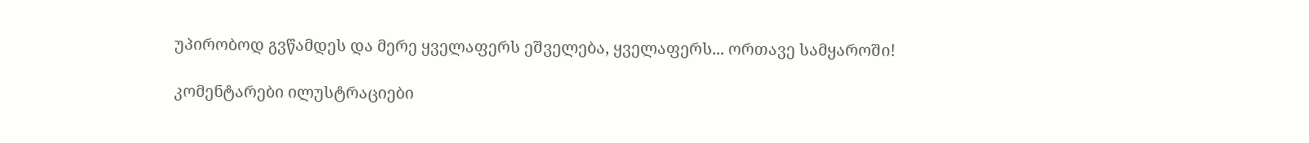უპირობოდ გვწამდეს და მერე ყველაფერს ეშველება, ყველაფერს... ორთავე სამყაროში!

კომენტარები ილუსტრაციები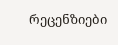რეცენზიები